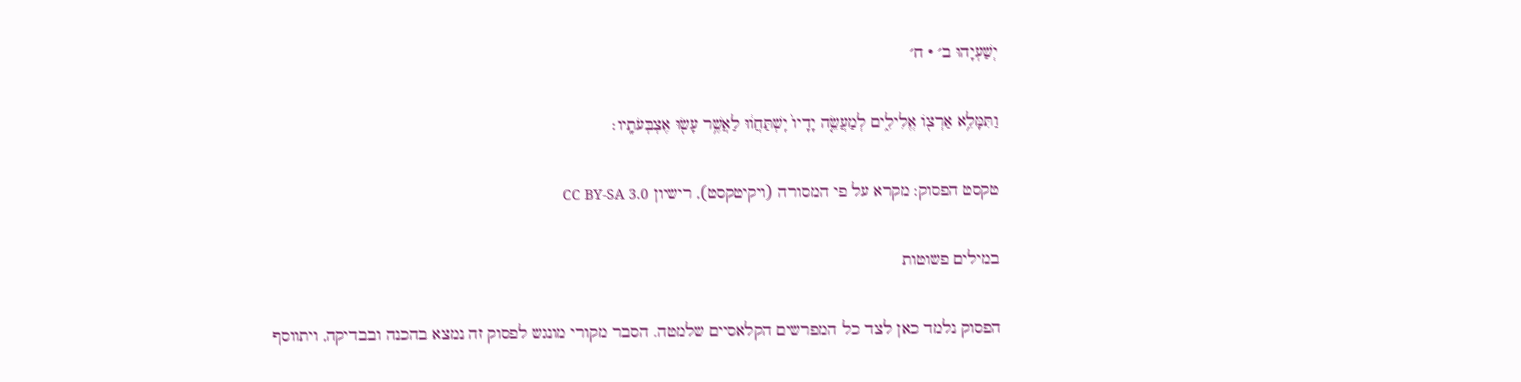יְשַׁעְיָהוּ ב׳ · ח׳

וַתִּמָּלֵ֥א אַרְצ֖וֹ אֱלִילִ֑ים לְמַעֲשֵׂ֤ה יָדָיו֙ יִֽשְׁתַּחֲו֔וּ לַאֲשֶׁ֥ר עָשׂ֖וּ אֶצְבְּעֹתָֽיו׃

טקסט הפסוק: מקרא על פי המסורה (ויקיטקסט), רישיון CC BY-SA 3.0

במילים פשוטות

הפסוק נלמד כאן לצד כל המפרשים הקלאסיים שלמטה. הסבר מקורי מונגש לפסוק זה נמצא בהכנה ובבדיקה, ויתווסף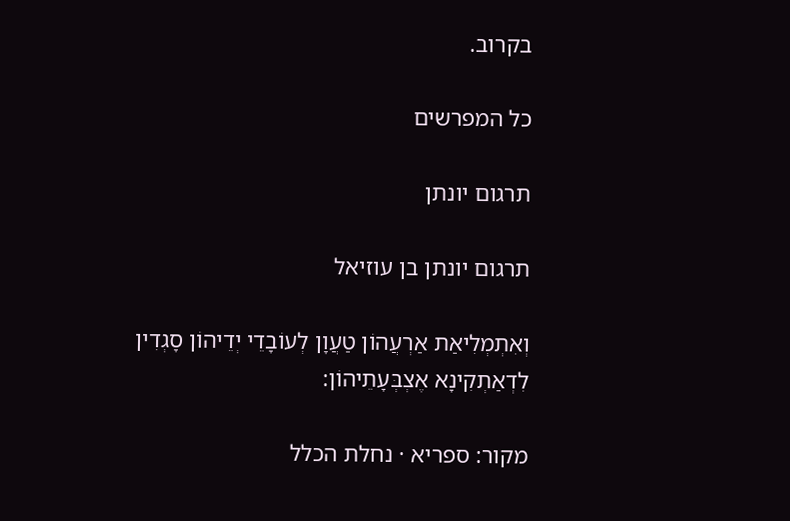בקרוב.

כל המפרשים

תרגום יונתן

תרגום יונתן בן עוזיאל

וְאִתְמְלִיאַת אַרְעֲהוֹן טַעֲוָן לְעוֹבָדֵי יְדֵיהוֹן סָגְדִין לִדְאַתְקִינָא אֶצְבְּעָתֵיהוֹן:

מקור: ספריא · נחלת הכלל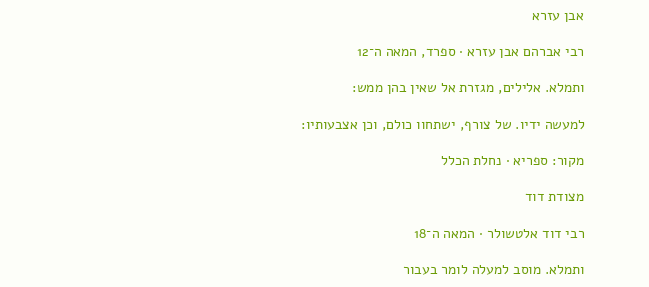אבן עזרא

רבי אברהם אבן עזרא · ספרד, המאה ה־12

ותמלא. אלילים, מגזרת אל שאין בהן ממש:

למעשה ידיו. של צורף, ישתחוו כולם, וכן אצבעותיו:

מקור: ספריא · נחלת הכלל

מצודת דוד

רבי דוד אלטשולר · המאה ה־18

ותמלא. מוסב למעלה לומר בעבור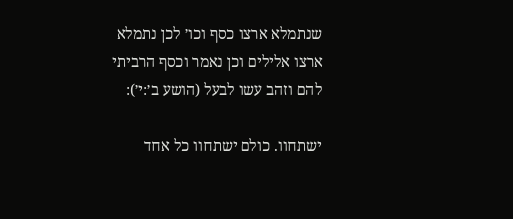שנתמלא ארצו כסף וכו׳ לכן נתמלא ארצו אלילים וכן נאמר וכסף הרביתי להם וזהב עשו לבעל (הושע ב׳:י׳):

ישתחוו. כולם ישתחוו כל אחד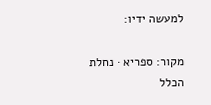למעשה ידיו:

מקור: ספריא · נחלת הכלל